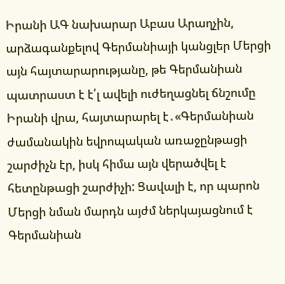Իրանի ԱԳ նախարար Աբաս Արաղչին, արձագանքելով Գերմանիայի կանցլեր Մերցի այն հայտարարությանը, թե Գերմանիան պատրաստ է է՛լ ավելի ուժեղացնել ճնշումը Իրանի վրա, հայտարարել է․«Գերմանիան ժամանակին եվրոպական առաջընթացի շարժիչն էր, իսկ հիմա այն վերածվել է հետընթացի շարժիչի: Ցավալի է, որ պարոն Մերցի նման մարդն այժմ ներկայացնում է Գերմանիան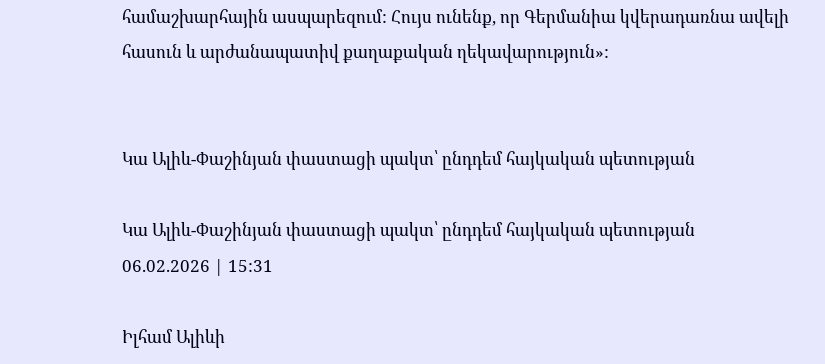համաշխարհային ասպարեզում: Հույս ունենք, որ Գերմանիա կվերադառնա ավելի հասուն և արժանապատիվ քաղաքական ղեկավարություն»:


Կա Ալիև-Փաշինյան փաստացի պակտ՝ ընդդեմ հայկական պետության

Կա Ալիև-Փաշինյան փաստացի պակտ՝ ընդդեմ հայկական պետության
06.02.2026 | 15:31

Իլհամ Ալիևի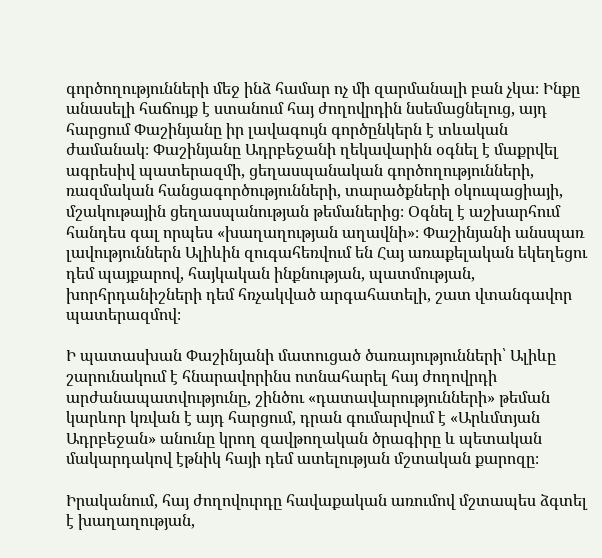գործողությունների մեջ ինձ համար ոչ մի զարմանալի բան չկա։ Ինքը անասելի հաճույք է ստանում հայ ժողովրդին նսեմացնելուց, այդ հարցում Փաշինյանը իր լավագույն գործընկերն է տևական ժամանակ։ Փաշինյանը Ադրբեջանի ղեկավարին օգնել է մաքրվել ագրեսիվ պատերազմի, ցեղասպանական գործողությունների, ռազմական հանցագործությունների, տարածքների օկուպացիայի, մշակութային ցեղասպանության թեմաներից։ Օգնել է աշխարհում հանդես գալ որպես «խաղաղության աղավնի»։ Փաշինյանի անսպառ լավություններն Ալիևին զուգահեռվում են Հայ առաքելական եկեղեցու դեմ պայքարով, հայկական ինքնության, պատմության, խորհրդանիշների դեմ հռչակված արգահատելի, շատ վտանգավոր պատերազմով։

Ի պատասխան Փաշինյանի մատուցած ծառայությունների՝ Ալիևը շարունակում է հնարավորինս ոտնահարել հայ ժողովրդի արժանապատվությունը, շինծու «դատավարությունների» թեման կարևոր կռվան է այդ հարցում, դրան գումարվում է «Արևմտյան Ադրբեջան» անունը կրող զավթողական ծրագիրը և պետական մակարդակով էթնիկ հայի դեմ ատելության մշտական քարոզը։

Իրականում, հայ ժողովուրդը հավաքական առումով մշտապես ձգտել է խաղաղության,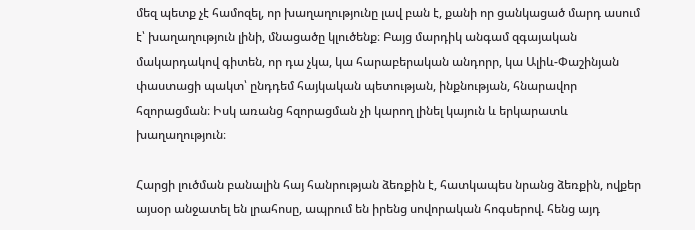մեզ պետք չէ համոզել, որ խաղաղությունը լավ բան է, քանի որ ցանկացած մարդ ասում է՝ խաղաղություն լինի, մնացածը կլուծենք։ Բայց մարդիկ անգամ զգայական մակարդակով գիտեն, որ դա չկա, կա հարաբերական անդորր, կա Ալիև-Փաշինյան փաստացի պակտ՝ ընդդեմ հայկական պետության, ինքնության, հնարավոր հզորացման։ Իսկ առանց հզորացման չի կարող լինել կայուն և երկարատև խաղաղություն։

Հարցի լուծման բանալին հայ հանրության ձեռքին է, հատկապես նրանց ձեռքին, ովքեր այսօր անջատել են լրահոսը, ապրում են իրենց սովորական հոգսերով. հենց այդ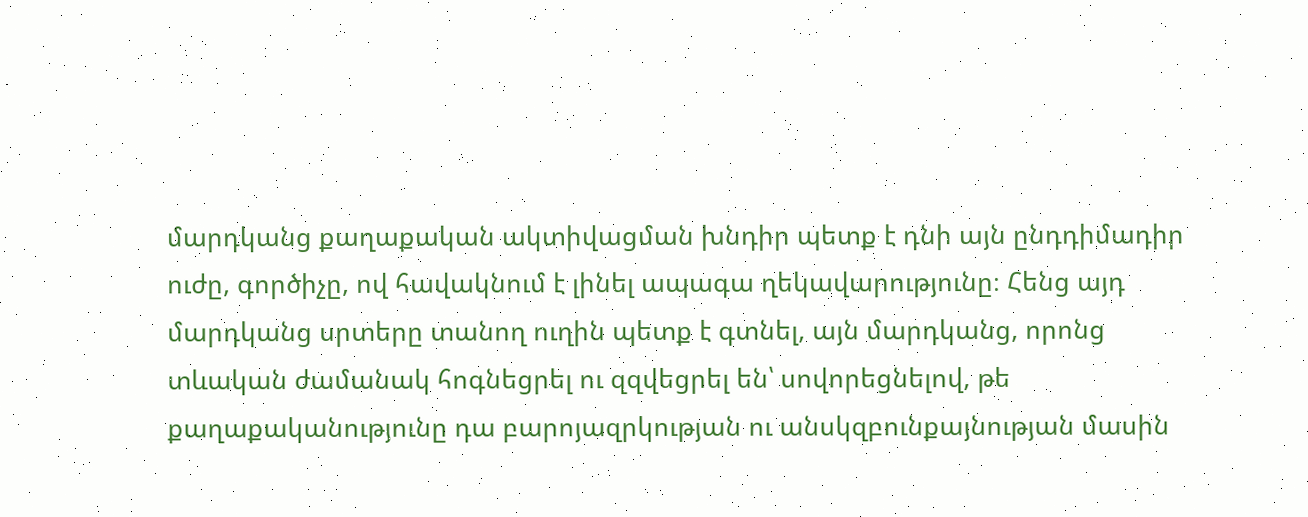մարդկանց քաղաքական ակտիվացման խնդիր պետք է դնի այն ընդդիմադիր ուժը, գործիչը, ով հավակնում է լինել ապագա ղեկավարությունը։ Հենց այդ մարդկանց սրտերը տանող ուղին պետք է գտնել, այն մարդկանց, որոնց տևական ժամանակ հոգնեցրել ու զզվեցրել են՝ սովորեցնելով, թե քաղաքականությունը դա բարոյազրկության ու անսկզբունքայնության մասին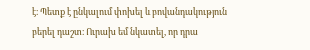է։ Պետք է ընկալում փոխել և բովանդակություն բերել դաշտ։ Ուրախ եմ նկատել, որ դրա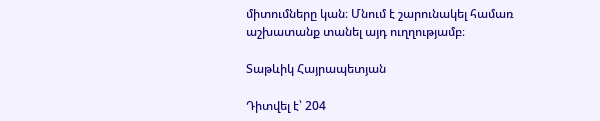միտումները կան։ Մնում է շարունակել համառ աշխատանք տանել այդ ուղղությամբ։

Տաթևիկ Հայրապետյան

Դիտվել է՝ 204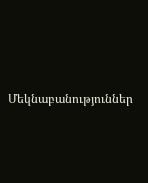Մեկնաբանություններ